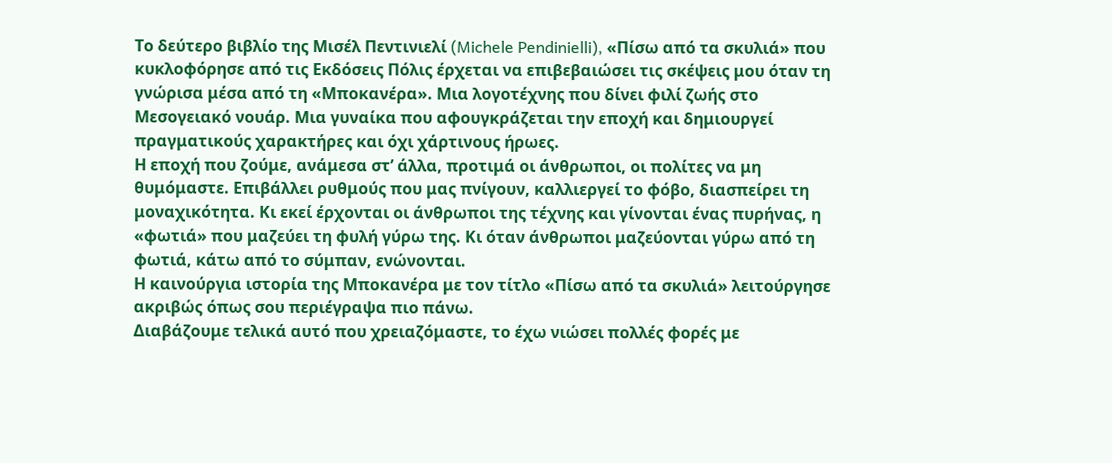Το δεύτερο βιβλίο της Μισέλ Πεντινιελί (Michele Pendinielli), «Πίσω από τα σκυλιά» που κυκλοφόρησε από τις Εκδόσεις Πόλις έρχεται να επιβεβαιώσει τις σκέψεις μου όταν τη γνώρισα μέσα από τη «Μποκανέρα». Μια λογοτέχνης που δίνει φιλί ζωής στο Μεσογειακό νουάρ. Μια γυναίκα που αφουγκράζεται την εποχή και δημιουργεί πραγματικούς χαρακτήρες και όχι χάρτινους ήρωες.
Η εποχή που ζούμε, ανάμεσα στ’ άλλα, προτιμά οι άνθρωποι, οι πολίτες να μη θυμόμαστε. Επιβάλλει ρυθμούς που μας πνίγουν, καλλιεργεί το φόβο, διασπείρει τη μοναχικότητα. Κι εκεί έρχονται οι άνθρωποι της τέχνης και γίνονται ένας πυρήνας, η «φωτιά» που μαζεύει τη φυλή γύρω της. Κι όταν άνθρωποι μαζεύονται γύρω από τη φωτιά, κάτω από το σύμπαν, ενώνονται.
Η καινούργια ιστορία της Μποκανέρα με τον τίτλο «Πίσω από τα σκυλιά» λειτούργησε ακριβώς όπως σου περιέγραψα πιο πάνω.
Διαβάζουμε τελικά αυτό που χρειαζόμαστε, το έχω νιώσει πολλές φορές με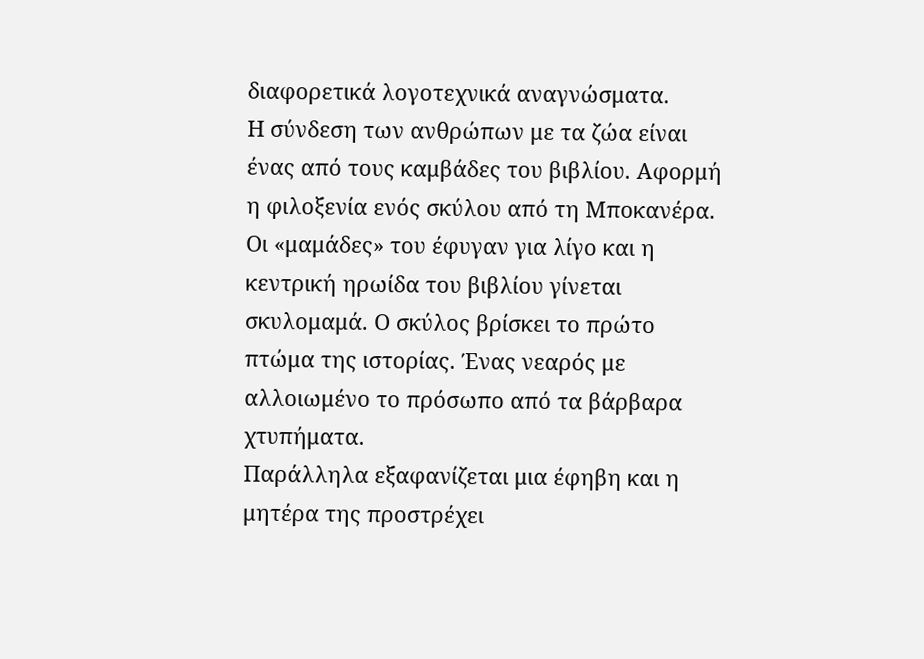διαφορετικά λογοτεχνικά αναγνώσματα.
Η σύνδεση των ανθρώπων με τα ζώα είναι ένας από τους καμβάδες του βιβλίου. Αφορμή η φιλοξενία ενός σκύλου από τη Μποκανέρα. Οι «μαμάδες» του έφυγαν για λίγο και η κεντρική ηρωίδα του βιβλίου γίνεται σκυλομαμά. Ο σκύλος βρίσκει το πρώτο πτώμα της ιστορίας. Ένας νεαρός με αλλοιωμένο το πρόσωπο από τα βάρβαρα χτυπήματα.
Παράλληλα εξαφανίζεται μια έφηβη και η μητέρα της προστρέχει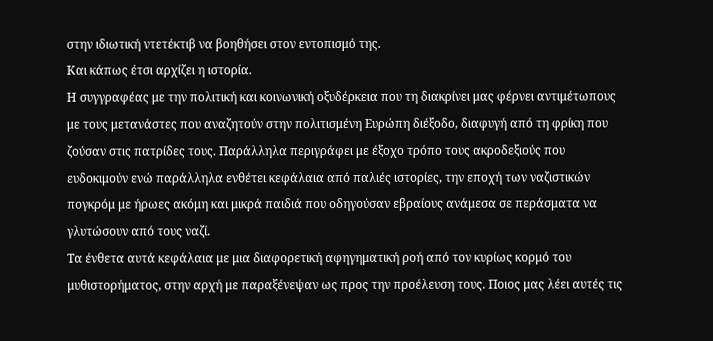στην ιδιωτική ντετέκτιβ να βοηθήσει στον εντοπισμό της.
Και κάπως έτσι αρχίζει η ιστορία.
Η συγγραφέας με την πολιτική και κοινωνική οξυδέρκεια που τη διακρίνει μας φέρνει αντιμέτωπους με τους μετανάστες που αναζητούν στην πολιτισμένη Ευρώπη διέξοδο, διαφυγή από τη φρίκη που ζούσαν στις πατρίδες τους. Παράλληλα περιγράφει με έξοχο τρόπο τους ακροδεξιούς που ευδοκιμούν ενώ παράλληλα ενθέτει κεφάλαια από παλιές ιστορίες, την εποχή των ναζιστικών πογκρόμ με ήρωες ακόμη και μικρά παιδιά που οδηγούσαν εβραίους ανάμεσα σε περάσματα να γλυτώσουν από τους ναζί.
Τα ένθετα αυτά κεφάλαια με μια διαφορετική αφηγηματική ροή από τον κυρίως κορμό του μυθιστορήματος, στην αρχή με παραξένεψαν ως προς την προέλευση τους. Ποιος μας λέει αυτές τις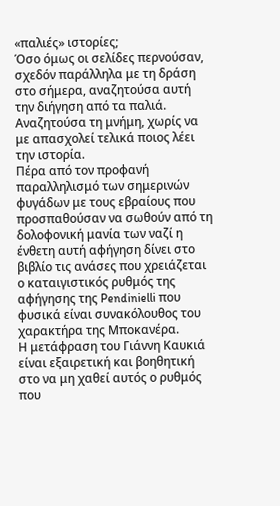«παλιές» ιστορίες;
Όσο όμως οι σελίδες περνούσαν, σχεδόν παράλληλα με τη δράση στο σήμερα, αναζητούσα αυτή την διήγηση από τα παλιά. Αναζητούσα τη μνήμη, χωρίς να με απασχολεί τελικά ποιος λέει την ιστορία.
Πέρα από τον προφανή παραλληλισμό των σημερινών φυγάδων με τους εβραίους που προσπαθούσαν να σωθούν από τη δολοφονική μανία των ναζί η ένθετη αυτή αφήγηση δίνει στο βιβλίο τις ανάσες που χρειάζεται ο καταιγιστικός ρυθμός της αφήγησης της Pendinielli που φυσικά είναι συνακόλουθος του χαρακτήρα της Μποκανέρα.
Η μετάφραση του Γιάννη Καυκιά είναι εξαιρετική και βοηθητική στο να μη χαθεί αυτός ο ρυθμός που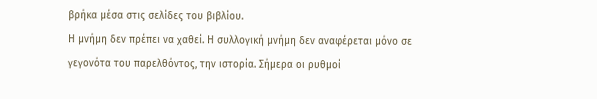βρήκα μέσα στις σελίδες του βιβλίου.
Η μνήμη δεν πρέπει να χαθεί. Η συλλογική μνήμη δεν αναφέρεται μόνο σε γεγονότα του παρελθόντος, την ιστορία. Σήμερα οι ρυθμοί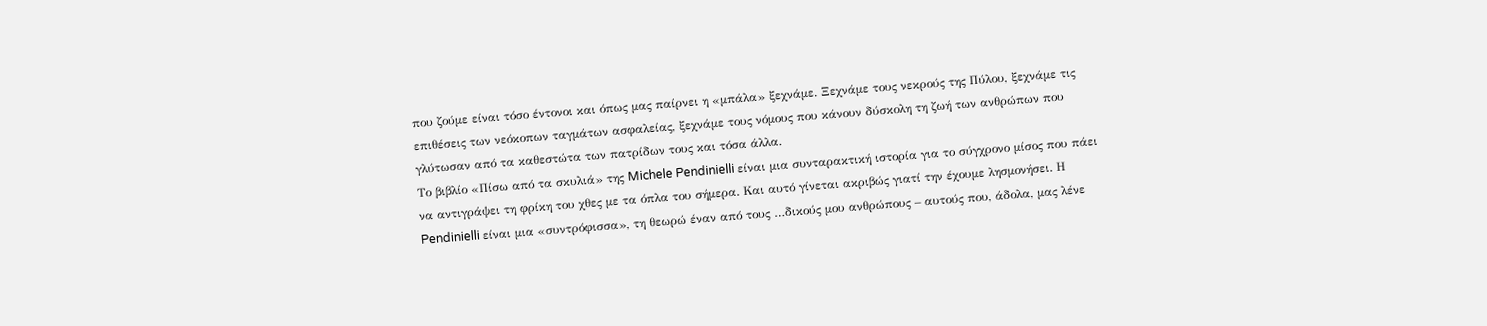που ζούμε είναι τόσο έντονοι και όπως μας παίρνει η «μπάλα» ξεχνάμε. Ξεχνάμε τους νεκρούς της Πύλου, ξεχνάμε τις επιθέσεις των νεόκοπων ταγμάτων ασφαλείας, ξεχνάμε τους νόμους που κάνουν δύσκολη τη ζωή των ανθρώπων που γλύτωσαν από τα καθεστώτα των πατρίδων τους και τόσα άλλα.
Το βιβλίο «Πίσω από τα σκυλιά» της Michele Pendinielli είναι μια συνταρακτική ιστορία για το σύγχρονο μίσος που πάει να αντιγράψει τη φρίκη του χθες με τα όπλα του σήμερα. Και αυτό γίνεται ακριβώς γιατί την έχουμε λησμονήσει. Η Pendinielli είναι μια «συντρόφισσα», τη θεωρώ έναν από τους …δικούς μου ανθρώπους – αυτούς που, άδολα, μας λένε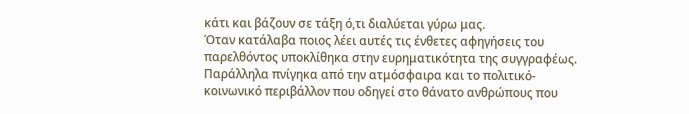κάτι και βάζουν σε τάξη ό,τι διαλύεται γύρω μας.
Όταν κατάλαβα ποιος λέει αυτές τις ένθετες αφηγήσεις του παρελθόντος υποκλίθηκα στην ευρηματικότητα της συγγραφέως. Παράλληλα πνίγηκα από την ατμόσφαιρα και το πολιτικό-κοινωνικό περιβάλλον που οδηγεί στο θάνατο ανθρώπους που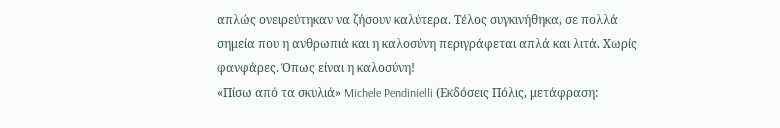απλώς ονειρεύτηκαν να ζήσουν καλύτερα. Τέλος συγκινήθηκα, σε πολλά σημεία που η ανθρωπιά και η καλοσύνη περιγράφεται απλά και λιτά. Χωρίς φανφάρες. Όπως είναι η καλοσύνη!
«Πίσω από τα σκυλιά» Michele Pendinielli (Εκδόσεις Πόλις, μετάφραση: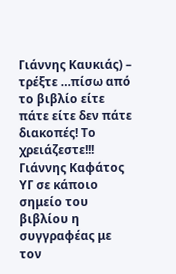Γιάννης Καυκιάς) – τρέξτε …πίσω από το βιβλίο είτε πάτε είτε δεν πάτε διακοπές! Το χρειάζεστε!!!
Γιάννης Καφάτος
ΥΓ σε κάποιο σημείο του βιβλίου η συγγραφέας με τον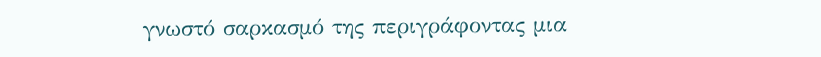γνωστό σαρκασμό της περιγράφοντας μια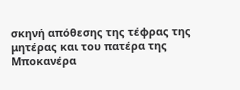σκηνή απόθεσης της τέφρας της μητέρας και του πατέρα της Μποκανέρα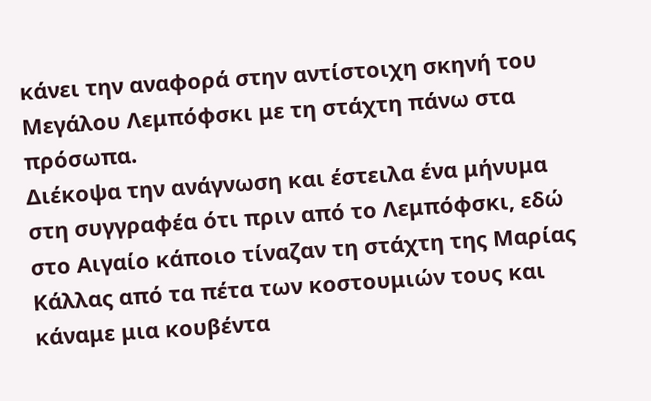κάνει την αναφορά στην αντίστοιχη σκηνή του Μεγάλου Λεμπόφσκι με τη στάχτη πάνω στα πρόσωπα.
Διέκοψα την ανάγνωση και έστειλα ένα μήνυμα στη συγγραφέα ότι πριν από το Λεμπόφσκι, εδώ στο Αιγαίο κάποιο τίναζαν τη στάχτη της Μαρίας Κάλλας από τα πέτα των κοστουμιών τους και κάναμε μια κουβέντα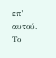επ’ αυτού. Το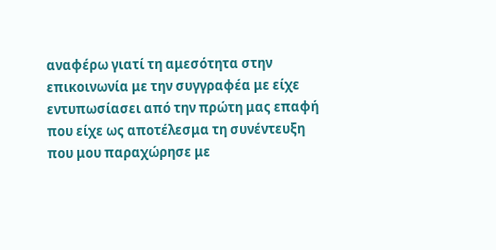αναφέρω γιατί τη αμεσότητα στην επικοινωνία με την συγγραφέα με είχε εντυπωσίασει από την πρώτη μας επαφή που είχε ως αποτέλεσμα τη συνέντευξη που μου παραχώρησε με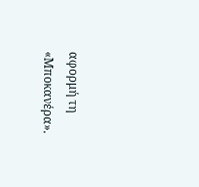αφορμή τη «Μποκανέρα».